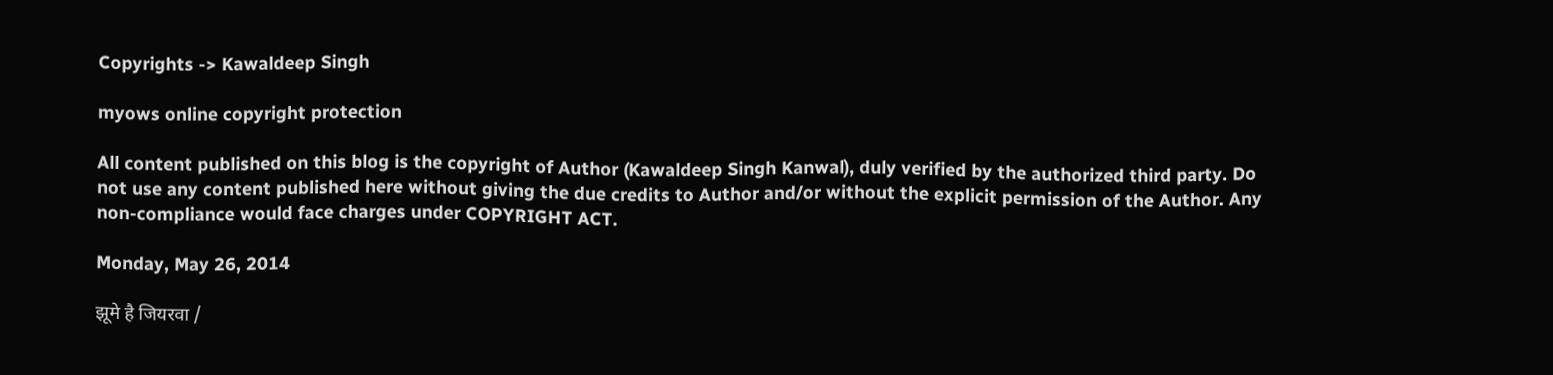Copyrights -> Kawaldeep Singh

myows online copyright protection

All content published on this blog is the copyright of Author (Kawaldeep Singh Kanwal), duly verified by the authorized third party. Do not use any content published here without giving the due credits to Author and/or without the explicit permission of the Author. Any non-compliance would face charges under COPYRIGHT ACT.

Monday, May 26, 2014

झूमे है जियरवा /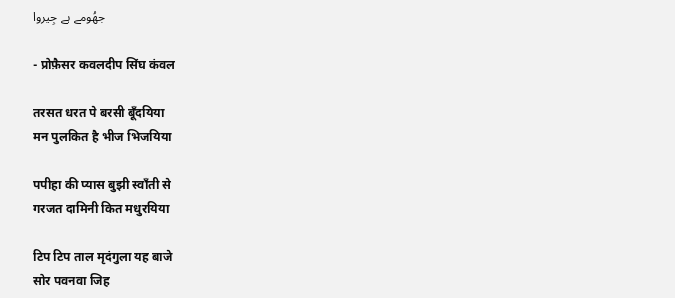جھُومے ہے جِیروا

- प्रोफ़ैसर कवलदीप सिंघ कंवल

तरसत धरत पे बरसी बूँदयिया
मन पुलकित है भीज भिजयिया

पपीहा की प्यास बुझी स्वाँती से
गरजत दामिनी कित मधुरयिया

टिप टिप ताल मृदंगुला यह बाजे
सोर पवनवा जिह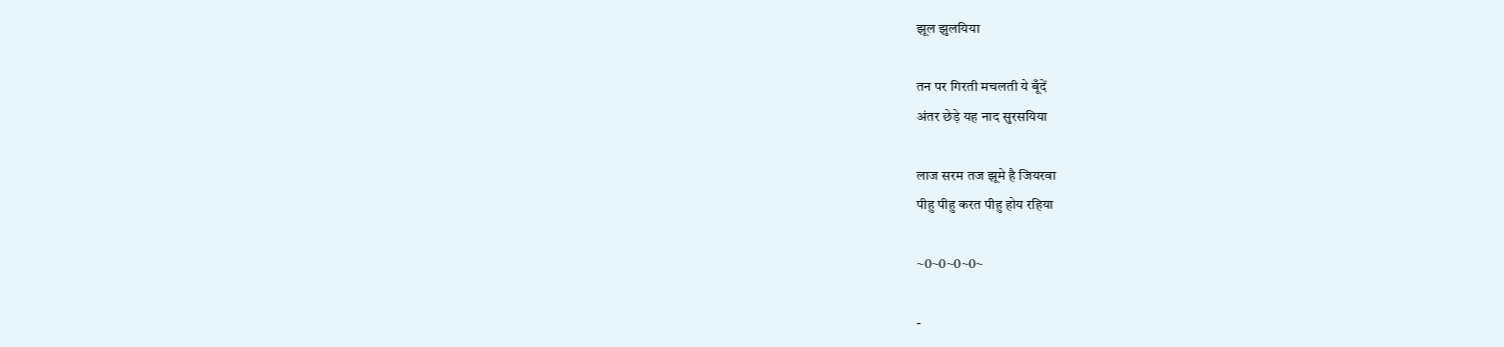झूल झुलयिया

तन पर गिरती मचलती ये बूँदें
अंतर छेड़े यह नाद सुरसयिया

लाज सरम तज झूमे है जियरवा
पीहु पीहु करत पीहु होय रहिया

~0~0~0~0~

-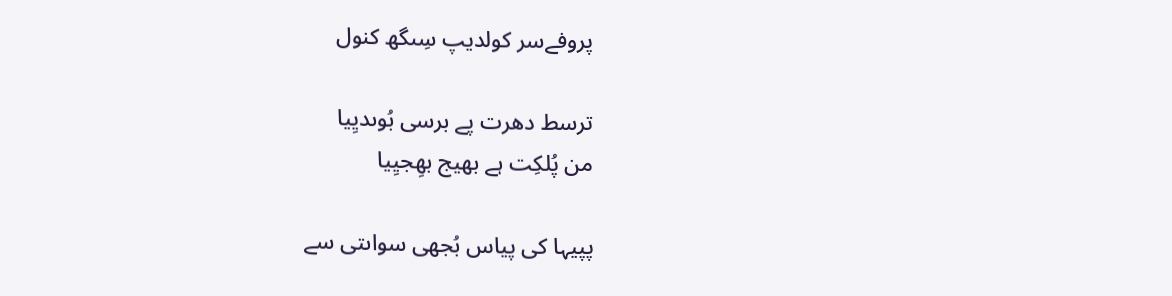پروفےسر کولدیپ سِںگھ کنول

ترسط دھرت پے برسی بُوںدیِیا
من پُلکِت ہے بھیج بھِجیِیا

پپیہا کی پیاس بُجھی سواںتی سے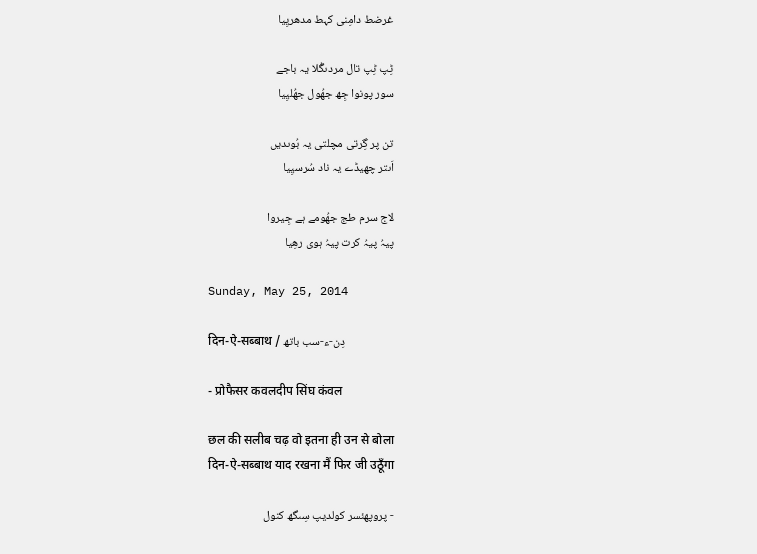غرضط دامِنی کہط مدھریِیا

ٹِپ ٹِپ تال مردںگُلا یہ باجے
سور پونوا جِھ جھُول جھُلیِیا

تن پر گِرتی مچلتی یہ بُوںدیں
اَںتر چھیڈے یہ ناد سُرسیِیا

لاج سرم طج جھُومے ہے جِیروا
پیہُ پیہُ کرت پیہُ ہوی رھِیا

Sunday, May 25, 2014

दिन-ऐ-सब्बाथ / دِن-ء-سب باتھ

- प्रोफैसर कवलदीप सिंघ कंवल

छल की सलीब चढ़ वो इतना ही उन से बोला
दिन-ऐ-सब्बाथ याद रखना मैं फिर जी उठूँगा

- پروپھئسر کولدیپ سِںگھ کنول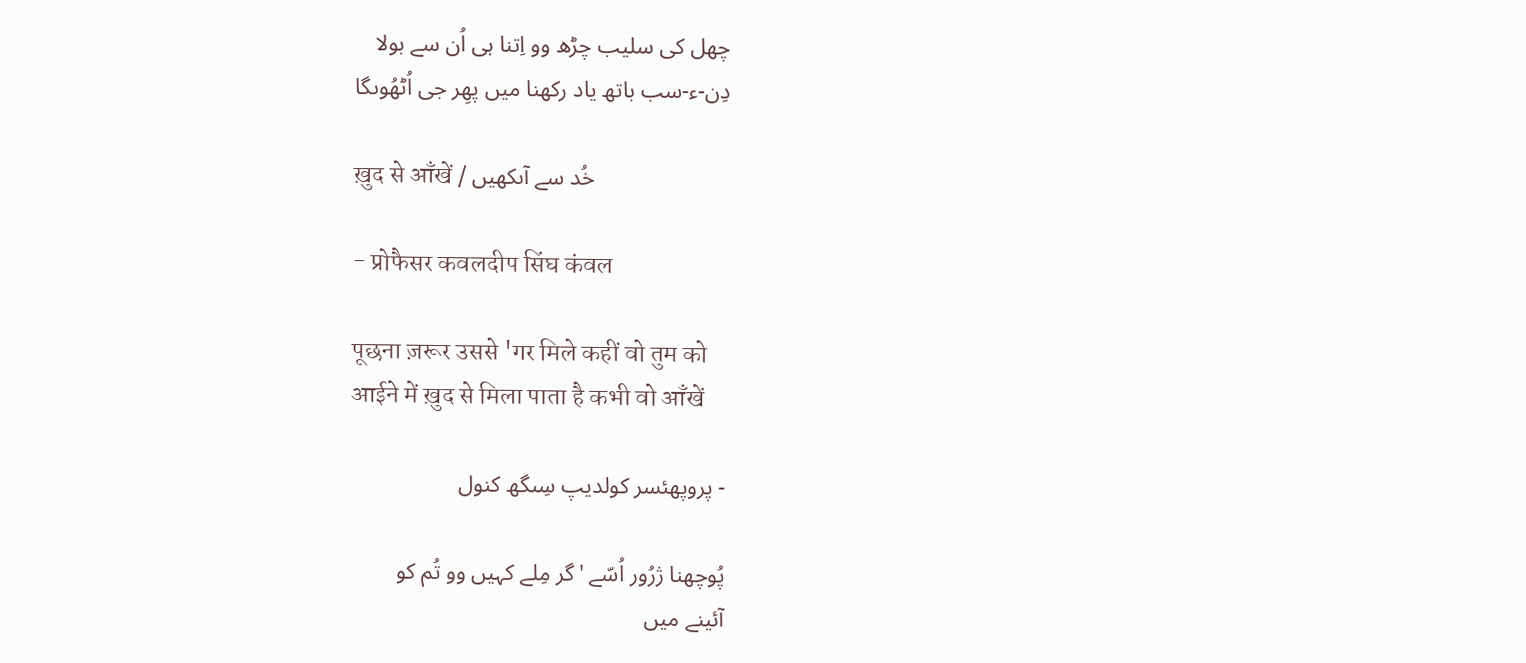چھل کی سلیب چڑھ وو اِتنا ہی اُن سے بولا
دِن-ء-سب باتھ یاد رکھنا میں پھِر جی اُٹھُوںگا

ख़ुद से आँखें / خُد سے آںکھیں

- प्रोफैसर कवलदीप सिंघ कंवल

पूछना ज़रूर उससे 'गर मिले कहीं वो तुम को
आईने में ख़ुद से मिला पाता है कभी वो आँखें

- پروپھئسر کولدیپ سِںگھ کنول

پُوچھنا ژرُور اُسّے 'گر مِلے کہیں وو تُم کو
آئینے میں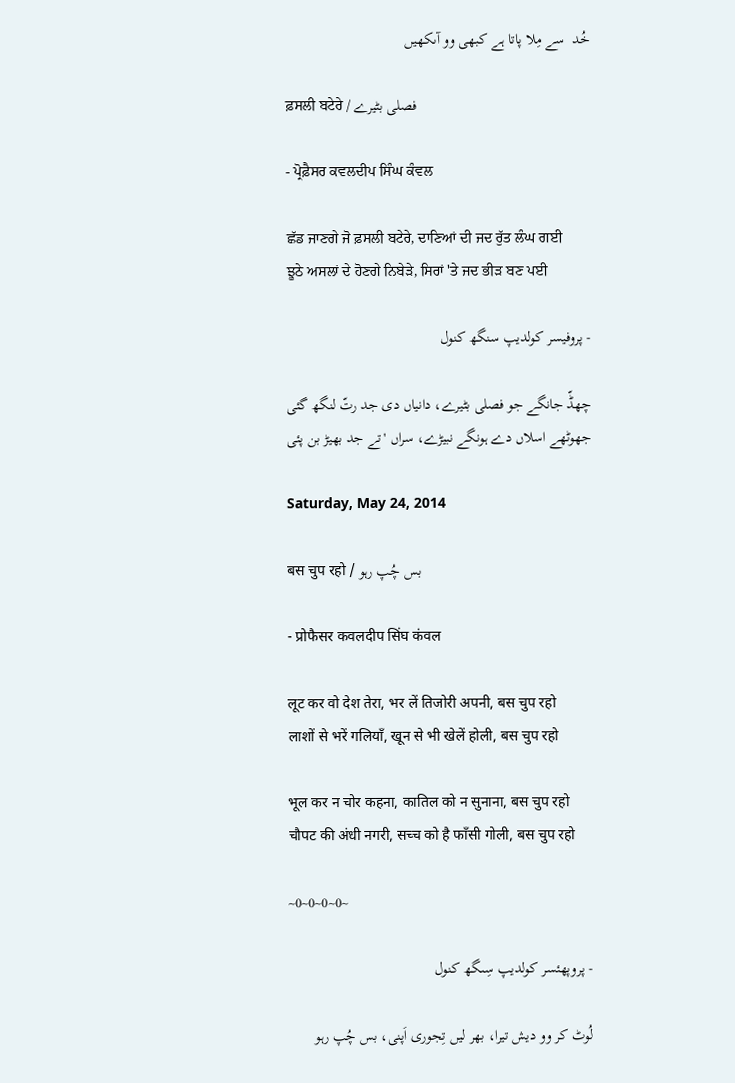خُد  سے مِلا پاتا ہے کبھی وو آںکھیں

ਫ਼ਸਲੀ ਬਟੇਰੇ / فصلی بٹیرے

- ਪ੍ਰੋਫ਼ੈਸਰ ਕਵਲਦੀਪ ਸਿੰਘ ਕੰਵਲ

ਛੱਡ ਜਾਣਗੇ ਜੋ ਫ਼ਸਲੀ ਬਟੇਰੇ, ਦਾਣਿਆਂ ਦੀ ਜਦ ਰੁੱਤ ਲੰਘ ਗਈ
ਝੂਠੇ ਅਸਲਾਂ ਦੇ ਹੋਣਗੇ ਨਿਬੇੜੇ, ਸਿਰਾਂ 'ਤੇ ਜਦ ਭੀੜ ਬਣ ਪਈ

- پروفیسر کولدیپ سنگھ کنول

چھڈّ جانگے جو فصلی بٹیرے، دانیاں دی جد رتّ لنگھ گئی
جھوٹھے اسلاں دے ہونگے نبیڑے، سراں 'تے جد بھیڑ بن پئی

Saturday, May 24, 2014

बस चुप रहो / بس چُپ رہو

- प्रोफैसर कवलदीप सिंघ कंवल

लूट कर वो देश तेरा, भर लें तिजोरी अपनी, बस चुप रहो
लाशों से भरें गलियाँ, खून से भी खेलें होली, बस चुप रहो

भूल कर न चोर कहना, कातिल को न सुनाना, बस चुप रहो
चौपट की अंधी नगरी, सच्च को है फाँसी गोली, बस चुप रहो

~0~0~0~0~

- پروپھئسر کولدیپ سِںگھ کنول

لُوٹ کر وو دیش تیرا، بھر لیں تِجوری اَپنی، بس چُپ رہو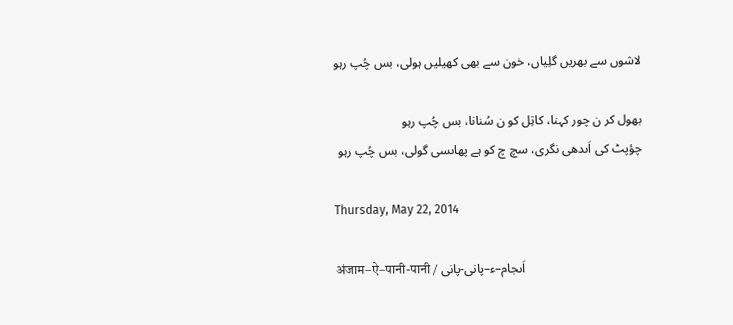لاشوں سے بھریں گلِیاں، خون سے بھی کھیلیں ہولی، بس چُپ رہو

بھول کر ن چور کہنا، کاتِل کو ن سُنانا، بس چُپ رہو
چؤپٹ کی اَںدھی نگری، سچ چ کو ہے پھاںسی گولی، بس چُپ رہو

Thursday, May 22, 2014

अंजाम–ऐ–पानी-पानी / اَںجام–ء–پانی-پانی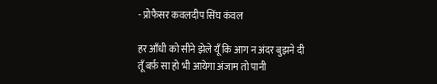- प्रोफैसर कवलदीप सिंघ कंवल

हर आँधी को सीने झेले यूँ कि आग न अंदर बुझने दी
तूँ बर्फ़ सा हो भी आयेगा अंजाम तो पानी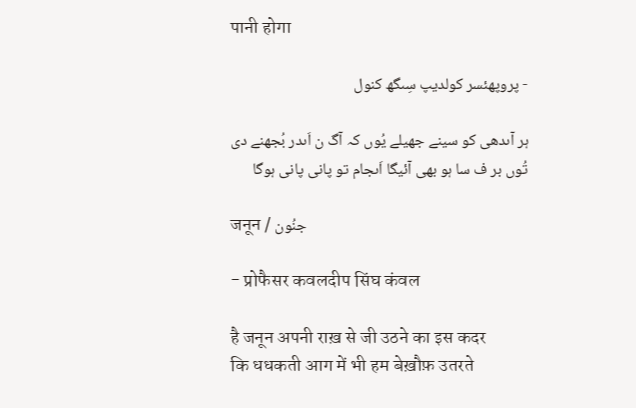पानी होगा

- پروپھئسر کولدیپ سِںگھ کنول

ہر آںدھی کو سینے جھیلے یُوں کہ آگ ن اَںدر بُجھنے دی
تُوں بر ف سا ہو بھی آئیگا اَںجام تو پانی پانی ہوگا

जनून / جنُون

- प्रोफैसर कवलदीप सिंघ कंवल

है जनून अपनी राख़ से जी उठने का इस कदर
कि धधकती आग में भी हम बेख़ौफ़ उतरते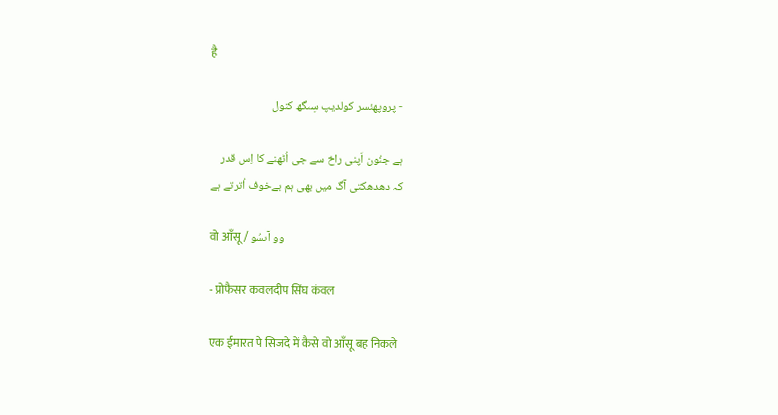है

- پروپھئسر کولدیپ سِںگھ کنول

ہے جنُون اَپنی راخ سے جی اُٹھنے کا اِس قدر
کہ دھدھکتی آگ میں بھی ہم بےخوف اُترتے ہے

वो आँसू / وو آںسُو

- प्रोफैसर कवलदीप सिंघ कंवल

एक ईमारत पे सिजदे में कैसे वो आँसू बह निकले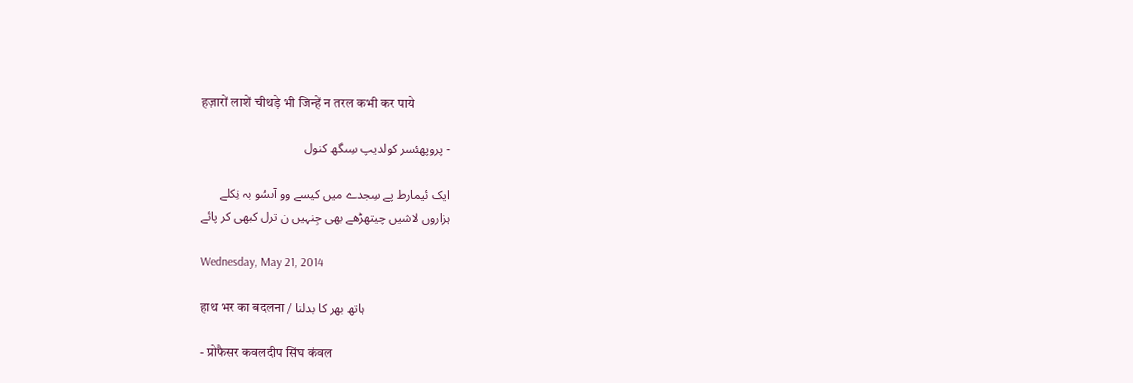हज़ारों लाशें चीथड़े भी जिन्हें न तरल कभी कर पाये

- پروپھئسر کولدیپ سِںگھ کنول

ایک ئیمارط پے سِجدے میں کیسے وو آںسُو بہ نِکلے
ہزاروں لاشیں چیتھڑھے بھی جِنہیں ن ترل کبھی کر پائے

Wednesday, May 21, 2014

हाथ भर का बदलना / ہاتھ بھر کا بدلنا

- प्रोफैसर कवलदीप सिंघ कंवल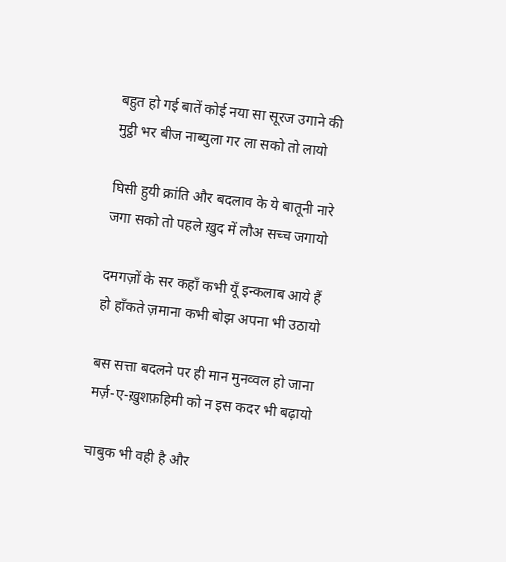बहुत हो गई बातें कोई नया सा सूरज उगाने की
मुट्ठी भर बीज नाब्युला गर ला सको तो लायो

घिसी हुयी क्रांति और बदलाव के ये बातूनी नारे
जगा सको तो पहले ख़ुद में लौअ सच्च जगायो

दमगज़ों के सर कहाँ कभी यूँ इन्कलाब आये हैं
हो हाँकते ज़माना कभी बोझ अपना भी उठायो

बस सत्ता बदलने पर ही मान मुनव्वल हो जाना
मर्ज़-ए-ख़ुशफ़हिमी को न इस कदर भी बढ़ायो

चाबुक भी वही है और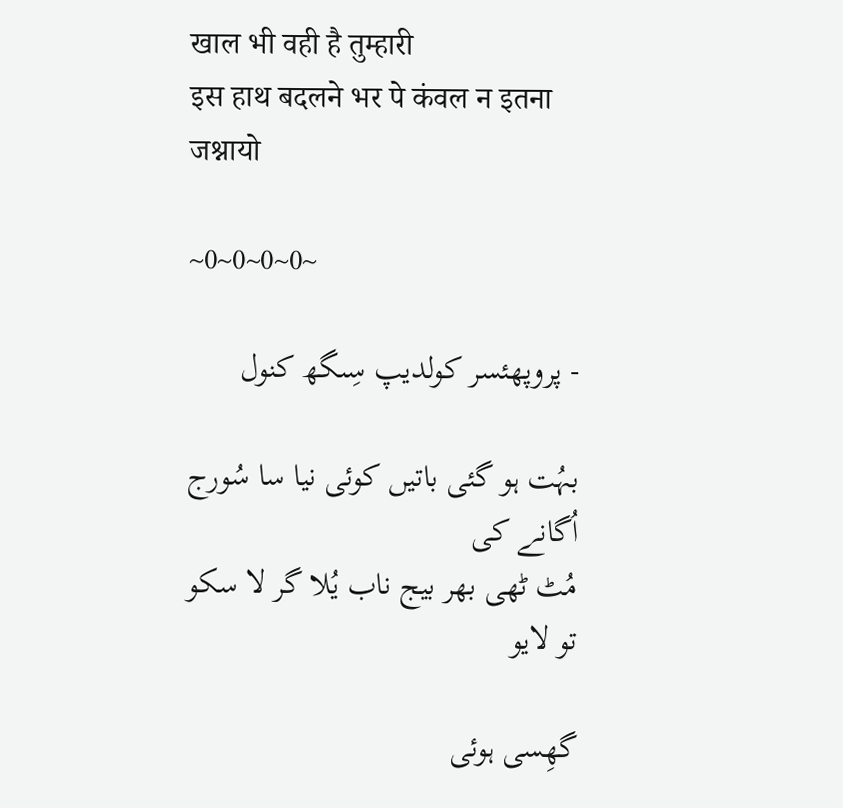खाल भी वही है तुम्हारी
इस हाथ बदलने भर पे कंवल न इतना जश्नायो

~0~0~0~0~

- پروپھئسر کولدیپ سِںگھ کنول

بہُت ہو گئی باتیں کوئی نیا سا سُورج اُگانے کی
مُٹ ٹھی بھر بیج ناب یُلا گر لا سکو تو لایو

گھِسی ہوئی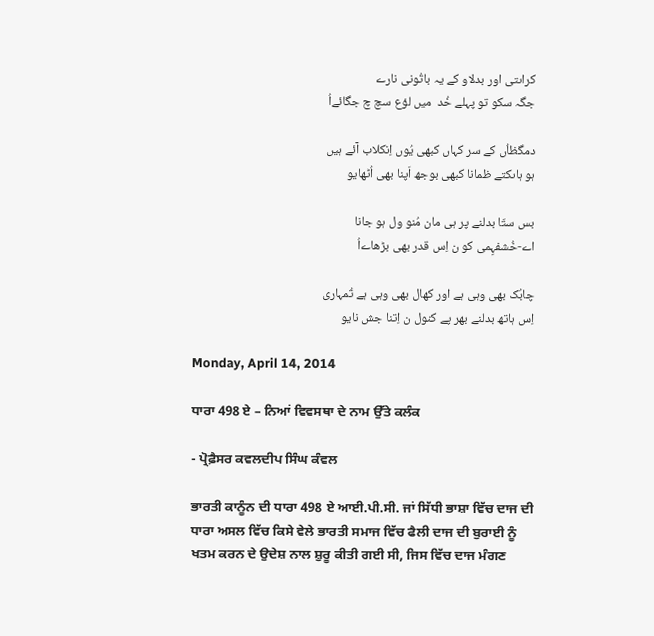کراںتی اور بدلاو کے یہ باتُونی نارے
جگہ سکو تو پہلے خُد  میں لؤع سچ چ جگائےاُ

دمگظاُں کے سر کہاں کبھی یُوں اِنکلاب آئے ہیں
ہو ہاںکتے ظمانا کبھی بوجھ اَپنا بھی اُٹھایو

بس ستّا بدلنے پر ہی مان مُنو ول ہو جانا
اے-خُشفہِمی کو ن اِس قدر بھی بڑھاےاُ

چابُک بھی وہی ہے اور کھال بھی وہی ہے تُمہاری
اِس ہاتھ بدلنے بھر پے کنول ن اِتنا جش نایو

Monday, April 14, 2014

ਧਾਰਾ 498 ਏ – ਨਿਆਂ ਵਿਵਸਥਾ ਦੇ ਨਾਮ ਉੱਤੇ ਕਲੰਕ

- ਪ੍ਰੋਫ਼ੈਸਰ ਕਵਲਦੀਪ ਸਿੰਘ ਕੰਵਲ

ਭਾਰਤੀ ਕਾਨੂੰਨ ਦੀ ਧਾਰਾ 498 ਏ ਆਈ.ਪੀ.ਸੀ. ਜਾਂ ਸਿੱਧੀ ਭਾਸ਼ਾ ਵਿੱਚ ਦਾਜ ਦੀ ਧਾਰਾ ਅਸਲ ਵਿੱਚ ਕਿਸੇ ਵੇਲੇ ਭਾਰਤੀ ਸਮਾਜ ਵਿੱਚ ਫੈਲੀ ਦਾਜ ਦੀ ਬੁਰਾਈ ਨੂੰ ਖਤਮ ਕਰਨ ਦੇ ਉਦੇਸ਼ ਨਾਲ ਸ਼ੁਰੂ ਕੀਤੀ ਗਈ ਸੀ, ਜਿਸ ਵਿੱਚ ਦਾਜ ਮੰਗਣ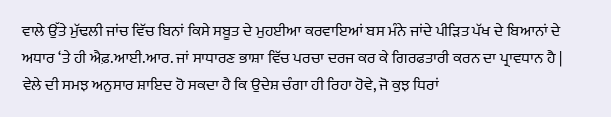ਵਾਲੇ ਉੱਤੇ ਮੁੱਢਲੀ ਜਾਂਚ ਵਿੱਚ ਬਿਨਾਂ ਕਿਸੇ ਸਬੂਤ ਦੇ ਮੁਹਈਆ ਕਰਵਾਇਆਂ ਬਸ ਮੰਨੇ ਜਾਂਦੇ ਪੀੜਿਤ ਪੱਖ ਦੇ ਬਿਆਨਾਂ ਦੇ ਅਧਾਰ ‘ਤੇ ਹੀ ਐਫ਼.ਆਈ.ਆਰ. ਜਾਂ ਸਾਧਾਰਣ ਭਾਸ਼ਾ ਵਿੱਚ ਪਰਚਾ ਦਰਜ ਕਰ ਕੇ ਗਿਰਫਤਾਰੀ ਕਰਨ ਦਾ ਪ੍ਰਾਵਧਾਨ ਹੈ | ਵੇਲੇ ਦੀ ਸਮਝ ਅਨੁਸਾਰ ਸ਼ਾਇਦ ਹੋ ਸਕਦਾ ਹੈ ਕਿ ਉਦੇਸ਼ ਚੰਗਾ ਹੀ ਰਿਹਾ ਹੋਵੇ, ਜੋ ਕੁਝ ਧਿਰਾਂ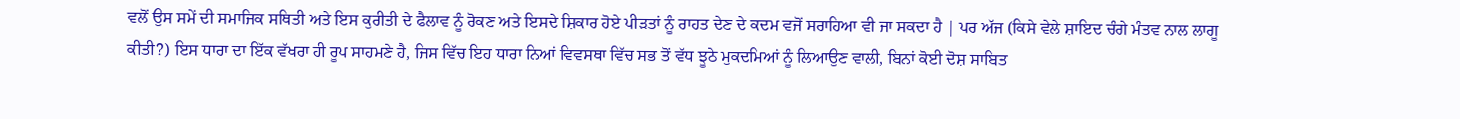ਵਲੋਂ ਉਸ ਸਮੇਂ ਦੀ ਸਮਾਜਿਕ ਸਥਿਤੀ ਅਤੇ ਇਸ ਕੁਰੀਤੀ ਦੇ ਫੈਲਾਵ ਨੂੰ ਰੋਕਣ ਅਤੇ ਇਸਦੇ ਸ਼ਿਕਾਰ ਹੋਏ ਪੀੜਤਾਂ ਨੂੰ ਰਾਹਤ ਦੇਣ ਦੇ ਕਦਮ ਵਜੋਂ ਸਰਾਹਿਆ ਵੀ ਜਾ ਸਕਦਾ ਹੈ | ਪਰ ਅੱਜ (ਕਿਸੇ ਵੇਲੇ ਸ਼ਾਇਦ ਚੰਗੇ ਮੰਤਵ ਨਾਲ ਲਾਗੂ ਕੀਤੀ?) ਇਸ ਧਾਰਾ ਦਾ ਇੱਕ ਵੱਖਰਾ ਹੀ ਰੂਪ ਸਾਹਮਣੇ ਹੈ, ਜਿਸ ਵਿੱਚ ਇਹ ਧਾਰਾ ਨਿਆਂ ਵਿਵਸਥਾ ਵਿੱਚ ਸਭ ਤੋਂ ਵੱਧ ਝੂਠੇ ਮੁਕਦਮਿਆਂ ਨੂੰ ਲਿਆਉਣ ਵਾਲੀ, ਬਿਨਾਂ ਕੋਈ ਦੋਸ਼ ਸਾਬਿਤ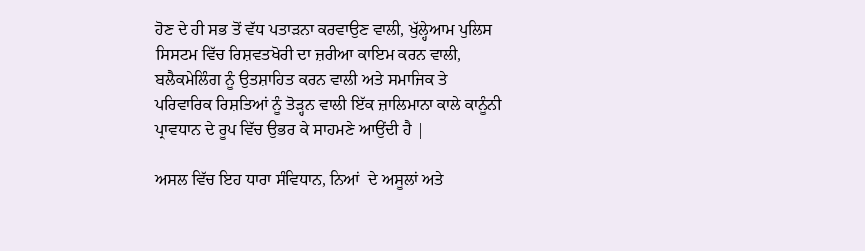ਹੋਣ ਦੇ ਹੀ ਸਭ ਤੋਂ ਵੱਧ ਪਤਾੜਨਾ ਕਰਵਾਉਣ ਵਾਲੀ, ਖੁੱਲ੍ਹੇਆਮ ਪੁਲਿਸ ਸਿਸਟਮ ਵਿੱਚ ਰਿਸ਼ਵਤਖੋਰੀ ਦਾ ਜ਼ਰੀਆ ਕਾਇਮ ਕਰਨ ਵਾਲੀ, ਬਲੈਕਮੇਲਿੰਗ ਨੂੰ ਉਤਸ਼ਾਹਿਤ ਕਰਨ ਵਾਲੀ ਅਤੇ ਸਮਾਜਿਕ ਤੇ ਪਰਿਵਾਰਿਕ ਰਿਸ਼ਤਿਆਂ ਨੂੰ ਤੋੜ੍ਹਨ ਵਾਲੀ ਇੱਕ ਜ਼ਾਲਿਮਾਨਾ ਕਾਲੇ ਕਾਨੂੰਨੀ ਪ੍ਰਾਵਧਾਨ ਦੇ ਰੂਪ ਵਿੱਚ ਉਭਰ ਕੇ ਸਾਹਮਣੇ ਆਉਂਦੀ ਹੈ |

ਅਸਲ ਵਿੱਚ ਇਹ ਧਾਰਾ ਸੰਵਿਧਾਨ, ਨਿਆਂ  ਦੇ ਅਸੂਲਾਂ ਅਤੇ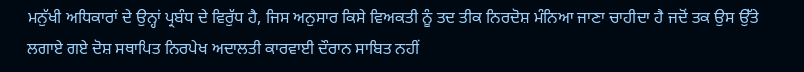ਮਨੁੱਖੀ ਅਧਿਕਾਰਾਂ ਦੇ ਉਨ੍ਹਾਂ ਪ੍ਰਬੰਧ ਦੇ ਵਿਰੁੱਧ ਹੈ, ਜਿਸ ਅਨੁਸਾਰ ਕਿਸੇ ਵਿਅਕਤੀ ਨੂੰ ਤਦ ਤੀਕ ਨਿਰਦੋਸ਼ ਮੰਨਿਆ ਜਾਣਾ ਚਾਹੀਦਾ ਹੈ ਜਦੋਂ ਤਕ ਉਸ ਉੱਤੇ ਲਗਾਏ ਗਏ ਦੋਸ਼ ਸਥਾਪਿਤ ਨਿਰਪੇਖ ਅਦਾਲਤੀ ਕਾਰਵਾਈ ਦੌਰਾਨ ਸਾਬਿਤ ਨਹੀਂ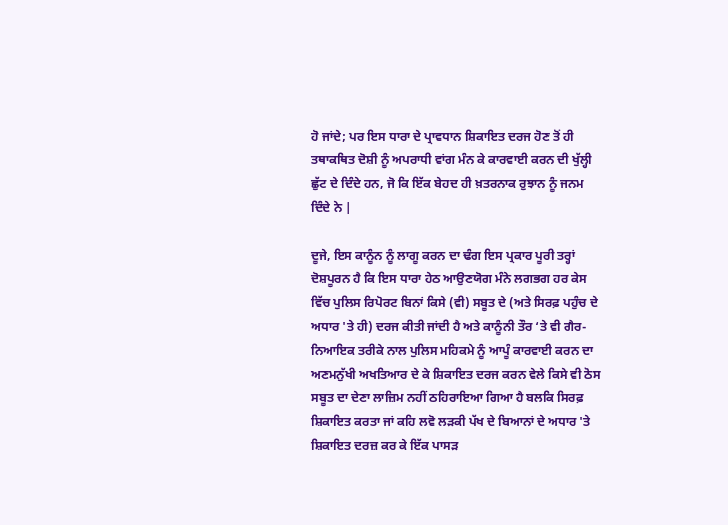ਹੋ ਜਾਂਦੇ; ਪਰ ਇਸ ਧਾਰਾ ਦੇ ਪ੍ਰਾਵਧਾਨ ਸ਼ਿਕਾਇਤ ਦਰਜ ਹੋਣ ਤੋਂ ਹੀ ਤਥਾਕਥਿਤ ਦੋਸ਼ੀ ਨੂੰ ਅਪਰਾਧੀ ਵਾਂਗ ਮੰਨ ਕੇ ਕਾਰਵਾਈ ਕਰਨ ਦੀ ਖੁੱਲ੍ਹੀ ਛੁੱਟ ਦੇ ਦਿੰਦੇ ਹਨ, ਜੋ ਕਿ ਇੱਕ ਬੇਹਦ ਹੀ ਖ਼ਤਰਨਾਕ ਰੁਝਾਨ ਨੂੰ ਜਨਮ ਦਿੰਦੇ ਨੇ |

ਦੂਜੇ, ਇਸ ਕਾਨੂੰਨ ਨੂੰ ਲਾਗੂ ਕਰਨ ਦਾ ਢੰਗ ਇਸ ਪ੍ਰਕਾਰ ਪੂਰੀ ਤਰ੍ਹਾਂ ਦੋਸ਼ਪੂਰਨ ਹੈ ਕਿ ਇਸ ਧਾਰਾ ਹੇਠ ਆਉਣਯੋਗ ਮੰਨੇ ਲਗਭਗ ਹਰ ਕੇਸ ਵਿੱਚ ਪੁਲਿਸ ਰਿਪੋਰਟ ਬਿਨਾਂ ਕਿਸੇ (ਵੀ) ਸਬੂਤ ਦੇ (ਅਤੇ ਸਿਰਫ਼ ਪਹੁੰਚ ਦੇ ਅਧਾਰ 'ਤੇ ਹੀ) ਦਰਜ ਕੀਤੀ ਜਾਂਦੀ ਹੈ ਅਤੇ ਕਾਨੂੰਨੀ ਤੌਰ ‘ਤੇ ਵੀ ਗੈਰ-ਨਿਆਇਕ ਤਰੀਕੇ ਨਾਲ ਪੁਲਿਸ ਮਹਿਕਮੇ ਨੂੰ ਆਪੂੰ ਕਾਰਵਾਈ ਕਰਨ ਦਾ ਅਣਮਨੁੱਖੀ ਅਖਤਿਆਰ ਦੇ ਕੇ ਸ਼ਿਕਾਇਤ ਦਰਜ ਕਰਨ ਵੇਲੇ ਕਿਸੇ ਵੀ ਠੋਸ ਸਬੂਤ ਦਾ ਦੇਣਾ ਲਾਜ਼ਿਮ ਨਹੀਂ ਠਹਿਰਾਇਆ ਗਿਆ ਹੈ ਬਲਕਿ ਸਿਰਫ਼ ਸ਼ਿਕਾਇਤ ਕਰਤਾ ਜਾਂ ਕਹਿ ਲਵੋ ਲੜਕੀ ਪੱਖ ਦੇ ਬਿਆਨਾਂ ਦੇ ਅਧਾਰ 'ਤੇ ਸ਼ਿਕਾਇਤ ਦਰਜ਼ ਕਰ ਕੇ ਇੱਕ ਪਾਸੜ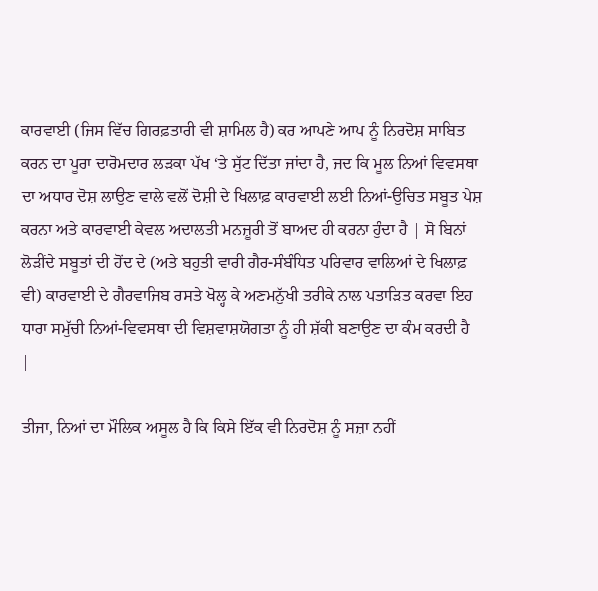ਕਾਰਵਾਈ (ਜਿਸ ਵਿੱਚ ਗਿਰਫ਼ਤਾਰੀ ਵੀ ਸ਼ਾਮਿਲ ਹੈ) ਕਰ ਆਪਣੇ ਆਪ ਨੂੰ ਨਿਰਦੋਸ਼ ਸਾਬਿਤ ਕਰਨ ਦਾ ਪੂਰਾ ਦਾਰੋਮਦਾਰ ਲੜਕਾ ਪੱਖ ‘ਤੇ ਸੁੱਟ ਦਿੱਤਾ ਜਾਂਦਾ ਹੈ, ਜਦ ਕਿ ਮੂਲ ਨਿਆਂ ਵਿਵਸਥਾ ਦਾ ਅਧਾਰ ਦੋਸ਼ ਲਾਉਣ ਵਾਲੇ ਵਲੋਂ ਦੋਸ਼ੀ ਦੇ ਖਿਲਾਫ਼ ਕਾਰਵਾਈ ਲਈ ਨਿਆਂ-ਉਚਿਤ ਸਬੂਤ ਪੇਸ਼ ਕਰਨਾ ਅਤੇ ਕਾਰਵਾਈ ਕੇਵਲ ਅਦਾਲਤੀ ਮਨਜ਼ੂਰੀ ਤੋਂ ਬਾਅਦ ਹੀ ਕਰਨਾ ਹੁੰਦਾ ਹੈ | ਸੋ ਬਿਨਾਂ ਲੋੜੀਂਦੇ ਸਬੂਤਾਂ ਦੀ ਹੋਂਦ ਦੇ (ਅਤੇ ਬਹੁਤੀ ਵਾਰੀ ਗੈਰ-ਸੰਬੰਧਿਤ ਪਰਿਵਾਰ ਵਾਲਿਆਂ ਦੇ ਖਿਲਾਫ਼ ਵੀ) ਕਾਰਵਾਈ ਦੇ ਗੈਰਵਾਜਿਬ ਰਸਤੇ ਖੋਲ੍ਹ ਕੇ ਅਣਮਨੁੱਖੀ ਤਰੀਕੇ ਨਾਲ ਪਤਾੜਿਤ ਕਰਵਾ ਇਹ ਧਾਰਾ ਸਮੁੱਚੀ ਨਿਆਂ-ਵਿਵਸਥਾ ਦੀ ਵਿਸ਼ਵਾਸ਼ਯੋਗਤਾ ਨੂੰ ਹੀ ਸ਼ੱਕੀ ਬਣਾਉਣ ਦਾ ਕੰਮ ਕਰਦੀ ਹੈ |

ਤੀਜਾ, ਨਿਆਂ ਦਾ ਮੌਲਿਕ ਅਸੂਲ ਹੈ ਕਿ ਕਿਸੇ ਇੱਕ ਵੀ ਨਿਰਦੋਸ਼ ਨੂੰ ਸਜ਼ਾ ਨਹੀਂ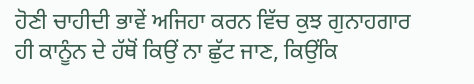ਹੋਣੀ ਚਾਹੀਦੀ ਭਾਵੇਂ ਅਜਿਹਾ ਕਰਨ ਵਿੱਚ ਕੁਝ ਗੁਨਾਹਗਾਰ ਹੀ ਕਾਨੂੰਨ ਦੇ ਹੱਥੋਂ ਕਿਉਂ ਨਾ ਛੁੱਟ ਜਾਣ, ਕਿਉਂਕਿ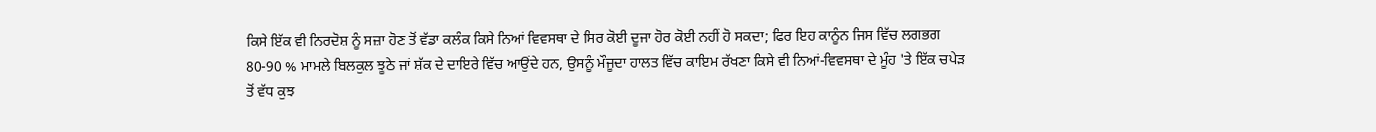ਕਿਸੇ ਇੱਕ ਵੀ ਨਿਰਦੋਸ਼ ਨੂੰ ਸਜ਼ਾ ਹੋਣ ਤੋਂ ਵੱਡਾ ਕਲੰਕ ਕਿਸੇ ਨਿਆਂ ਵਿਵਸਥਾ ਦੇ ਸਿਰ ਕੋਈ ਦੂਜਾ ਹੋਰ ਕੋਈ ਨਹੀਂ ਹੋ ਸਕਦਾ; ਫਿਰ ਇਹ ਕਾਨੂੰਨ ਜਿਸ ਵਿੱਚ ਲਗਭਗ 80-90 % ਮਾਮਲੇ ਬਿਲਕੁਲ ਝੂਠੇ ਜਾਂ ਸ਼ੱਕ ਦੇ ਦਾਇਰੇ ਵਿੱਚ ਆਉਂਦੇ ਹਨ, ਉਸਨੂੰ ਮੌਜੂਦਾ ਹਾਲਤ ਵਿੱਚ ਕਾਇਮ ਰੱਖਣਾ ਕਿਸੇ ਵੀ ਨਿਆਂ-ਵਿਵਸਥਾ ਦੇ ਮੂੰਹ 'ਤੇ ਇੱਕ ਚਪੇੜ ਤੋਂ ਵੱਧ ਕੁਝ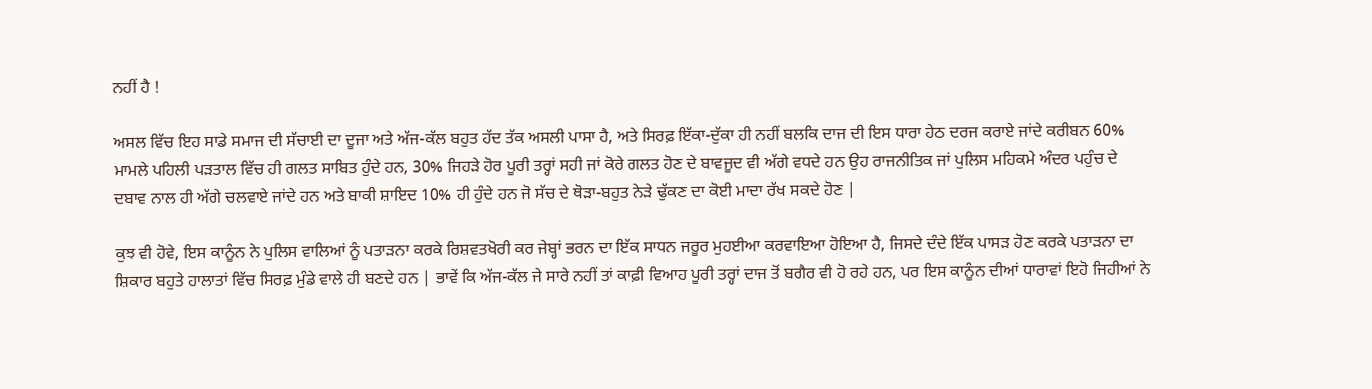ਨਹੀਂ ਹੈ !

ਅਸਲ ਵਿੱਚ ਇਹ ਸਾਡੇ ਸਮਾਜ ਦੀ ਸੱਚਾਈ ਦਾ ਦੂਜਾ ਅਤੇ ਅੱਜ-ਕੱਲ ਬਹੁਤ ਹੱਦ ਤੱਕ ਅਸਲੀ ਪਾਸਾ ਹੈ, ਅਤੇ ਸਿਰਫ਼ ਇੱਕਾ-ਦੁੱਕਾ ਹੀ ਨਹੀਂ ਬਲਕਿ ਦਾਜ ਦੀ ਇਸ ਧਾਰਾ ਹੇਠ ਦਰਜ ਕਰਾਏ ਜਾਂਦੇ ਕਰੀਬਨ 60% ਮਾਮਲੇ ਪਹਿਲੀ ਪੜਤਾਲ ਵਿੱਚ ਹੀ ਗਲਤ ਸਾਬਿਤ ਹੁੰਦੇ ਹਨ, 30% ਜਿਹੜੇ ਹੋਰ ਪੂਰੀ ਤਰ੍ਹਾਂ ਸਹੀ ਜਾਂ ਕੋਰੇ ਗਲਤ ਹੋਣ ਦੇ ਬਾਵਜੂਦ ਵੀ ਅੱਗੇ ਵਧਦੇ ਹਨ ਉਹ ਰਾਜਨੀਤਿਕ ਜਾਂ ਪੁਲਿਸ ਮਹਿਕਮੇ ਅੰਦਰ ਪਹੁੰਚ ਦੇ ਦਬਾਵ ਨਾਲ ਹੀ ਅੱਗੇ ਚਲਵਾਏ ਜਾਂਦੇ ਹਨ ਅਤੇ ਬਾਕੀ ਸ਼ਾਇਦ 10% ਹੀ ਹੁੰਦੇ ਹਨ ਜੋ ਸੱਚ ਦੇ ਥੋੜਾ-ਬਹੁਤ ਨੇੜੇ ਢੁੱਕਣ ਦਾ ਕੋਈ ਮਾਦਾ ਰੱਖ ਸਕਦੇ ਹੋਣ |

ਕੁਝ ਵੀ ਹੋਵੇ, ਇਸ ਕਾਨੂੰਨ ਨੇ ਪੁਲਿਸ ਵਾਲਿਆਂ ਨੂੰ ਪਤਾੜਨਾ ਕਰਕੇ ਰਿਸ਼ਵਤਖੋਰੀ ਕਰ ਜੇਬ੍ਹਾਂ ਭਰਨ ਦਾ ਇੱਕ ਸਾਧਨ ਜਰੂਰ ਮੁਹਈਆ ਕਰਵਾਇਆ ਹੋਇਆ ਹੈ, ਜਿਸਦੇ ਦੰਦੇ ਇੱਕ ਪਾਸੜ ਹੋਣ ਕਰਕੇ ਪਤਾੜਨਾ ਦਾ ਸ਼ਿਕਾਰ ਬਹੁਤੇ ਹਾਲਾਤਾਂ ਵਿੱਚ ਸਿਰਫ਼ ਮੁੰਡੇ ਵਾਲੇ ਹੀ ਬਣਦੇ ਹਨ | ਭਾਵੇਂ ਕਿ ਅੱਜ-ਕੱਲ ਜੇ ਸਾਰੇ ਨਹੀਂ ਤਾਂ ਕਾਫ਼ੀ ਵਿਆਹ ਪੂਰੀ ਤਰ੍ਹਾਂ ਦਾਜ ਤੋਂ ਬਗੈਰ ਵੀ ਹੋ ਰਹੇ ਹਨ, ਪਰ ਇਸ ਕਾਨੂੰਨ ਦੀਆਂ ਧਾਰਾਵਾਂ ਇਹੋ ਜਿਹੀਆਂ ਨੇ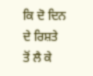ਕਿ ਦੋ ਦਿਨ ਦੇ ਰਿਸ਼ਤੇ ਤੋਂ ਲੈ ਕੇ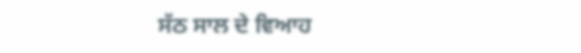ਸੱਠ ਸਾਲ ਦੇ ਵਿਆਹ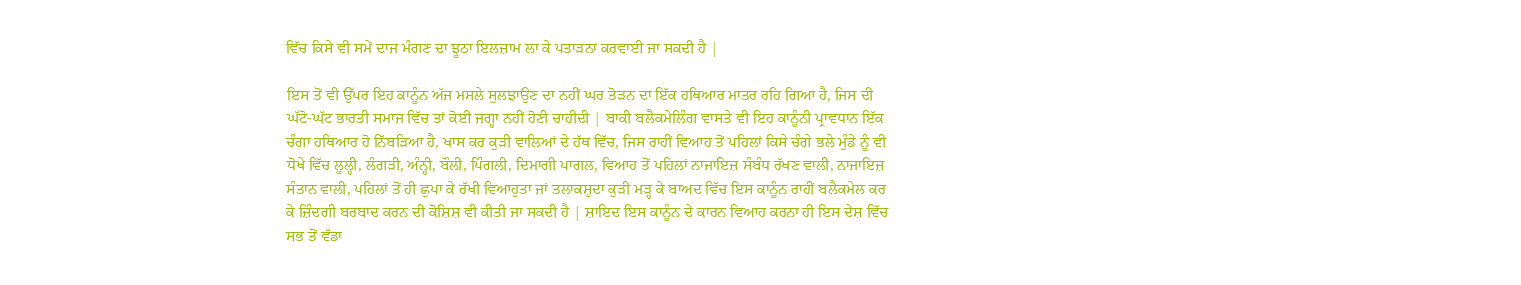ਵਿੱਚ ਕਿਸੇ ਵੀ ਸਮੇਂ ਦਾਜ ਮੰਗਣ ਦਾ ਝੂਠਾ ਇਲਜ਼ਾਮ ਲਾ ਕੇ ਪਤਾੜਨਾ ਕਰਵਾਈ ਜਾ ਸਕਦੀ ਹੈ |

ਇਸ ਤੋਂ ਵੀ ਉੱਪਰ ਇਹ ਕਾਨੂੰਨ ਅੱਜ ਮਸਲੇ ਸੁਲਝਾਉਣ ਦਾ ਨਹੀਂ ਘਰ ਤੋੜਨ ਦਾ ਇੱਕ ਹਥਿਆਰ ਮਾਤਰ ਰਹਿ ਗਿਆ ਹੈ, ਜਿਸ ਦੀ ਘੱਟੋ-ਘੱਟ ਭਾਰਤੀ ਸਮਾਜ ਵਿੱਚ ਤਾਂ ਕੋਈ ਜਗ੍ਹਾ ਨਹੀਂ ਹੋਣੀ ਚਾਹੀਦੀ | ਬਾਕੀ ਬਲੈਕਮੇਲਿੰਗ ਵਾਸਤੇ ਵੀ ਇਹ ਕਾਨੂੰਨੀ ਪ੍ਰਾਵਧਾਨ ਇੱਕ ਚੰਗਾ ਹਥਿਆਰ ਹੋ ਨਿੱਬੜਿਆ ਹੈ, ਖਾਸ ਕਰ ਕੁੜੀ ਵਾਲਿਆਂ ਦੇ ਹੱਥ ਵਿੱਚ, ਜਿਸ ਰਾਹੀਂ ਵਿਆਹ ਤੋਂ ਪਹਿਲਾਂ ਕਿਸੇ ਚੰਗੇ ਭਲੇ ਮੁੰਡੇ ਨੂੰ ਵੀ ਧੋਖੇ ਵਿੱਚ ਲੂਲ੍ਹੀ, ਲੰਗੜੀ, ਅੰਨ੍ਹੀ, ਬੌਲੀ, ਪਿੰਗਲੀ, ਦਿਮਾਗੀ ਪਾਗਲ, ਵਿਆਹ ਤੋਂ ਪਹਿਲਾਂ ਨਾਜਾਇਜ਼ ਸੰਬੰਧ ਰੱਖਣ ਵਾਲੀ, ਨਾਜਾਇਜ਼ ਸੰਤਾਨ ਵਾਲੀ, ਪਹਿਲਾਂ ਤੋਂ ਹੀ ਛੁਪਾ ਕੇ ਰੱਖੀ ਵਿਆਹੁਤਾ ਜਾਂ ਤਲਾਕਸ਼ੁਦਾ ਕੁੜੀ ਮੜ੍ਹ ਕੇ ਬਾਅਦ ਵਿੱਚ ਇਸ ਕਾਨੂੰਨ ਰਾਹੀਂ ਬਲੈਕਮੇਲ ਕਰ ਕੇ ਜ਼ਿੰਦਗੀ ਬਰਬਾਦ ਕਰਨ ਦੀ ਕੋਸ਼ਿਸ਼ ਵੀ ਕੀਤੀ ਜਾ ਸਕਦੀ ਹੈ | ਸ਼ਾਇਦ ਇਸ ਕਾਨੂੰਨ ਦੇ ਕਾਰਨ ਵਿਆਹ ਕਰਨਾ ਹੀ ਇਸ ਦੇਸ਼ ਵਿੱਚ ਸਭ ਤੋਂ ਵੱਡਾ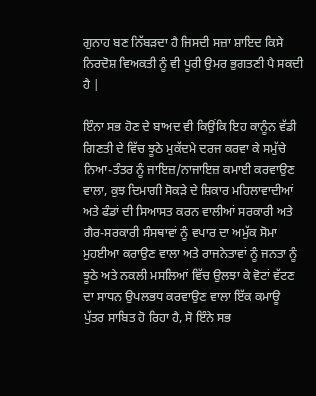ਗੁਨਾਹ ਬਣ ਨਿੱਬੜਦਾ ਹੈ ਜਿਸਦੀ ਸਜ਼ਾ ਸ਼ਾਇਦ ਕਿਸੇ ਨਿਰਦੋਸ਼ ਵਿਅਕਤੀ ਨੂੰ ਵੀ ਪੂਰੀ ਉਮਰ ਭੁਗਤਣੀ ਪੈ ਸਕਦੀ ਹੈ |

ਇੰਨਾ ਸਭ ਹੋਣ ਦੇ ਬਾਅਦ ਵੀ ਕਿਉਂਕਿ ਇਹ ਕਾਨੂੰਨ ਵੱਡੀ ਗਿਣਤੀ ਦੇ ਵਿੱਚ ਝੂਠੇ ਮੁਕੱਦਮੇ ਦਰਜ ਕਰਵਾ ਕੇ ਸਮੁੱਚੇ ਨਿਆ-ਤੰਤਰ ਨੂੰ ਜਾਇਜ਼/ਨਾਜਾਇਜ਼ ਕਮਾਈ ਕਰਵਾਉਣ ਵਾਲਾ, ਕੁਝ ਦਿਮਾਗੀ ਸੋਕੜੇ ਦੇ ਸ਼ਿਕਾਰ ਮਹਿਲਾਵਾਦੀਆਂ ਅਤੇ ਫੰਡਾਂ ਦੀ ਸਿਆਸਤ ਕਰਨ ਵਾਲੀਆਂ ਸਰਕਾਰੀ ਅਤੇ ਗੈਰ-ਸਰਕਾਰੀ ਸੰਸਥਾਵਾਂ ਨੂੰ ਵਪਾਰ ਦਾ ਅਮੁੱਕ ਸੋਮਾ ਮੁਹਈਆ ਕਰਾਉਣ ਵਾਲਾ ਅਤੇ ਰਾਜਨੇਤਾਵਾਂ ਨੂੰ ਜਨਤਾ ਨੂੰ ਝੂਠੇ ਅਤੇ ਨਕਲੀ ਮਸਲਿਆਂ ਵਿੱਚ ਉਲਝਾ ਕੇ ਵੋਟਾਂ ਵੱਟਣ ਦਾ ਸਾਧਨ ਉਪਲਭਧ ਕਰਵਾਉਣ ਵਾਲਾ ਇੱਕ ਕਮਾਊ ਪੁੱਤਰ ਸਾਬਿਤ ਹੋ ਰਿਹਾ ਹੈ, ਸੋ ਇੰਨੇ ਸਭ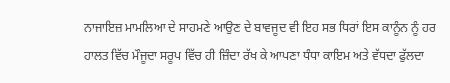ਨਾਜਾਇਜ਼ ਮਾਮਲਿਆ ਦੇ ਸਾਹਮਣੇ ਆਉਣ ਦੇ ਬਾਵਜੂਦ ਵੀ ਇਹ ਸਭ ਧਿਰਾਂ ਇਸ ਕਾਨੂੰਨ ਨੂੰ ਹਰ ਹਾਲਤ ਵਿੱਚ ਮੌਜੂਦਾ ਸਰੂਪ ਵਿੱਚ ਹੀ ਜ਼ਿੰਦਾ ਰੱਖ ਕੇ ਆਪਣਾ ਧੰਧਾ ਕਾਇਮ ਅਤੇ ਵੱਧਦਾ ਫੁੱਲਦਾ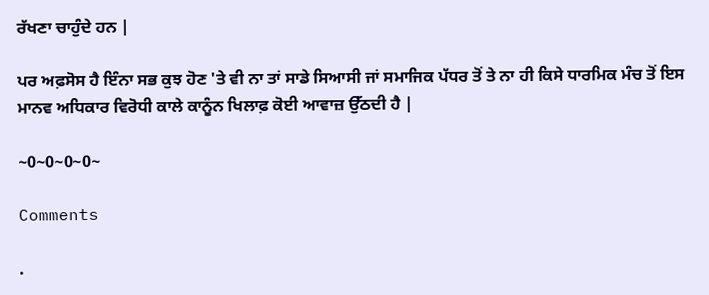ਰੱਖਣਾ ਚਾਹੁੰਦੇ ਹਨ |

ਪਰ ਅਫ਼ਸੋਸ ਹੈ ਇੰਨਾ ਸਭ ਕੁਝ ਹੋਣ 'ਤੇ ਵੀ ਨਾ ਤਾਂ ਸਾਡੇ ਸਿਆਸੀ ਜਾਂ ਸਮਾਜਿਕ ਪੱਧਰ ਤੋਂ ਤੇ ਨਾ ਹੀ ਕਿਸੇ ਧਾਰਮਿਕ ਮੰਚ ਤੋਂ ਇਸ ਮਾਨਵ ਅਧਿਕਾਰ ਵਿਰੋਧੀ ਕਾਲੇ ਕਾਨੂੰਨ ਖਿਲਾਫ਼ ਕੋਈ ਆਵਾਜ਼ ਉੱਠਦੀ ਹੈ |

~0~0~0~0~

Comments

.